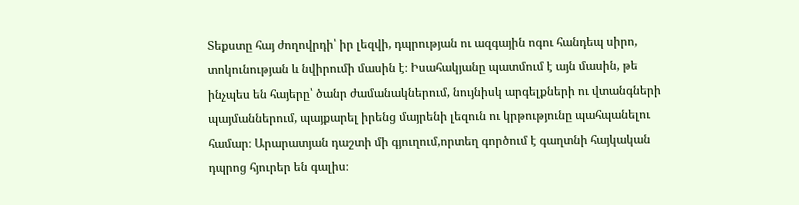Տեքստը հայ ժողովրդի՝ իր լեզվի, դպրության ու ազգային ոգու հանդեպ սիրո, տոկունության և նվիրումի մասին է։ Իսահակյանը պատմում է այն մասին, թե ինչպես են հայերը՝ ծանր ժամանակներում, նույնիսկ արգելքների ու վտանգների պայմաններում, պայքարել իրենց մայրենի լեզուն ու կրթությունը պահպանելու համար։ Արարատյան դաշտի մի գյուղում,որտեղ գործում է գաղտնի հայկական դպրոց հյուրեր են գալիս։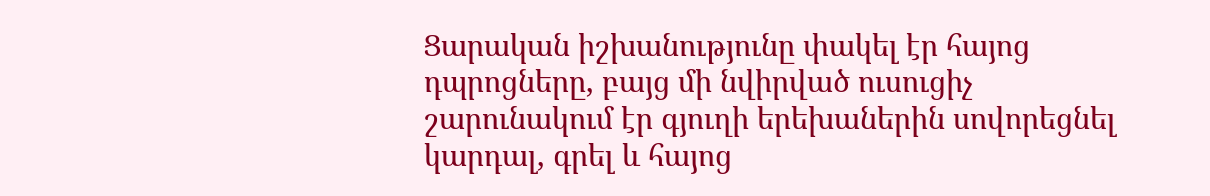Ցարական իշխանությունը փակել էր հայոց դպրոցները, բայց մի նվիրված ուսուցիչ շարունակում էր գյուղի երեխաներին սովորեցնել կարդալ, գրել և հայոց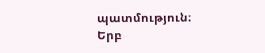պատմություն։
Երբ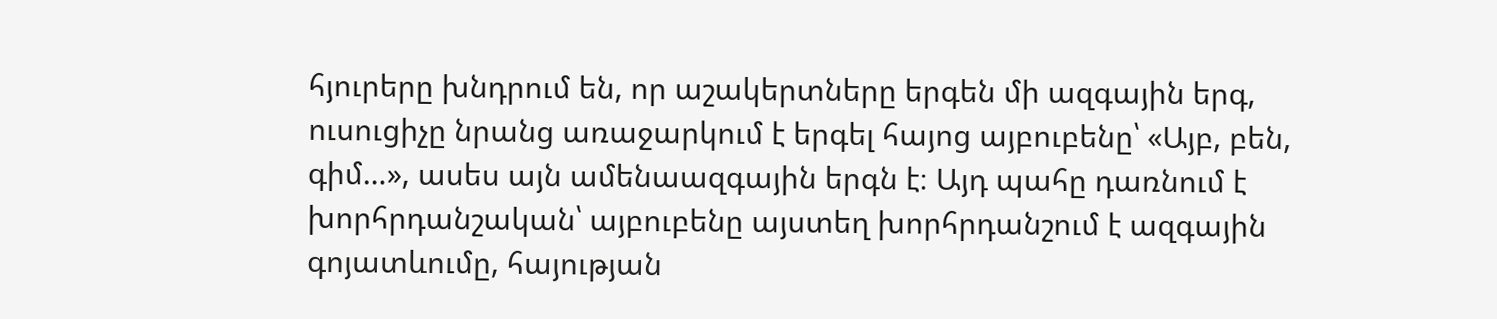հյուրերը խնդրում են, որ աշակերտները երգեն մի ազգային երգ, ուսուցիչը նրանց առաջարկում է երգել հայոց այբուբենը՝ «Այբ, բեն, գիմ…», ասես այն ամենաազգային երգն է։ Այդ պահը դառնում է խորհրդանշական՝ այբուբենը այստեղ խորհրդանշում է ազգային գոյատևումը, հայության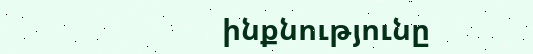ինքնությունը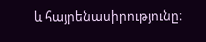և հայրենասիրությունը։